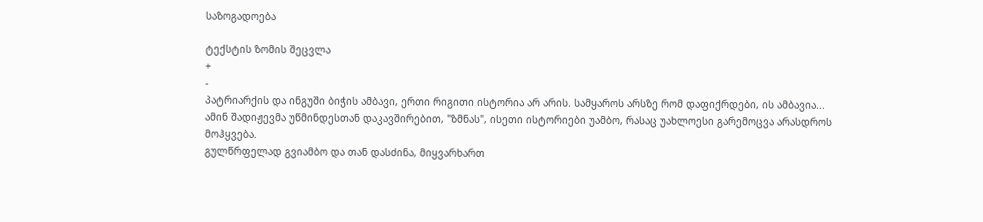საზოგადოება

ტექსტის ზომის შეცვლა
+
-
პატრიარქის და ინგუში ბიჭის ამბავი, ერთი რიგითი ისტორია არ არის. სამყაროს არსზე რომ დაფიქრდები, ის ამბავია...
ამინ შადიჟევმა უწმინდესთან დაკავშირებით, "ზმნას", ისეთი ისტორიები უამბო, რასაც უახლოესი გარემოცვა არასდროს მოჰყვება.
გულწრფელად გვიამბო და თან დასძინა, მიყვარხართ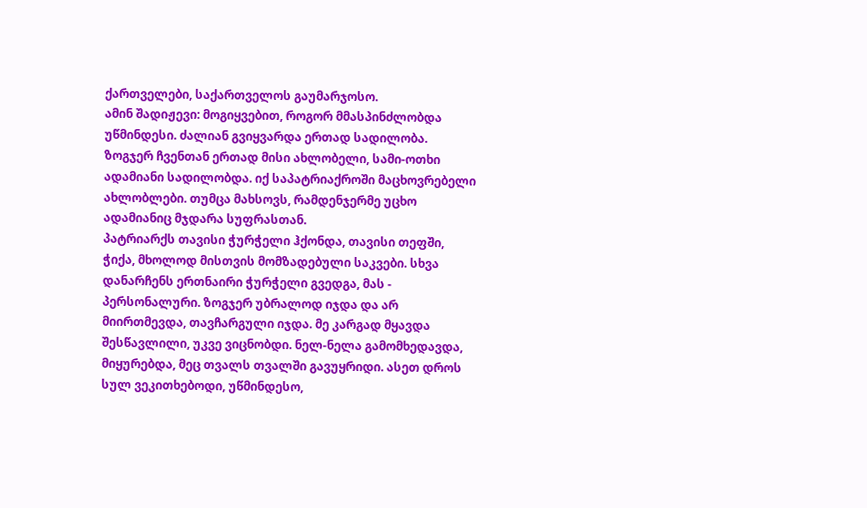ქართველები, საქართველოს გაუმარჯოსო.
ამინ შადიჟევი: მოგიყვებით, როგორ მმასპინძლობდა უწმინდესი. ძალიან გვიყვარდა ერთად სადილობა. ზოგჯერ ჩვენთან ერთად მისი ახლობელი, სამი-ოთხი ადამიანი სადილობდა. იქ საპატრიაქროში მაცხოვრებელი ახლობლები. თუმცა მახსოვს, რამდენჯერმე უცხო ადამიანიც მჯდარა სუფრასთან.
პატრიარქს თავისი ჭურჭელი ჰქონდა, თავისი თეფში, ჭიქა, მხოლოდ მისთვის მომზადებული საკვები. სხვა დანარჩენს ერთნაირი ჭურჭელი გვედგა, მას - პერსონალური. ზოგჯერ უბრალოდ იჯდა და არ მიირთმევდა, თავჩარგული იჯდა. მე კარგად მყავდა შესწავლილი, უკვე ვიცნობდი. ნელ-ნელა გამომხედავდა, მიყურებდა, მეც თვალს თვალში გავუყრიდი. ასეთ დროს სულ ვეკითხებოდი, უწმინდესო,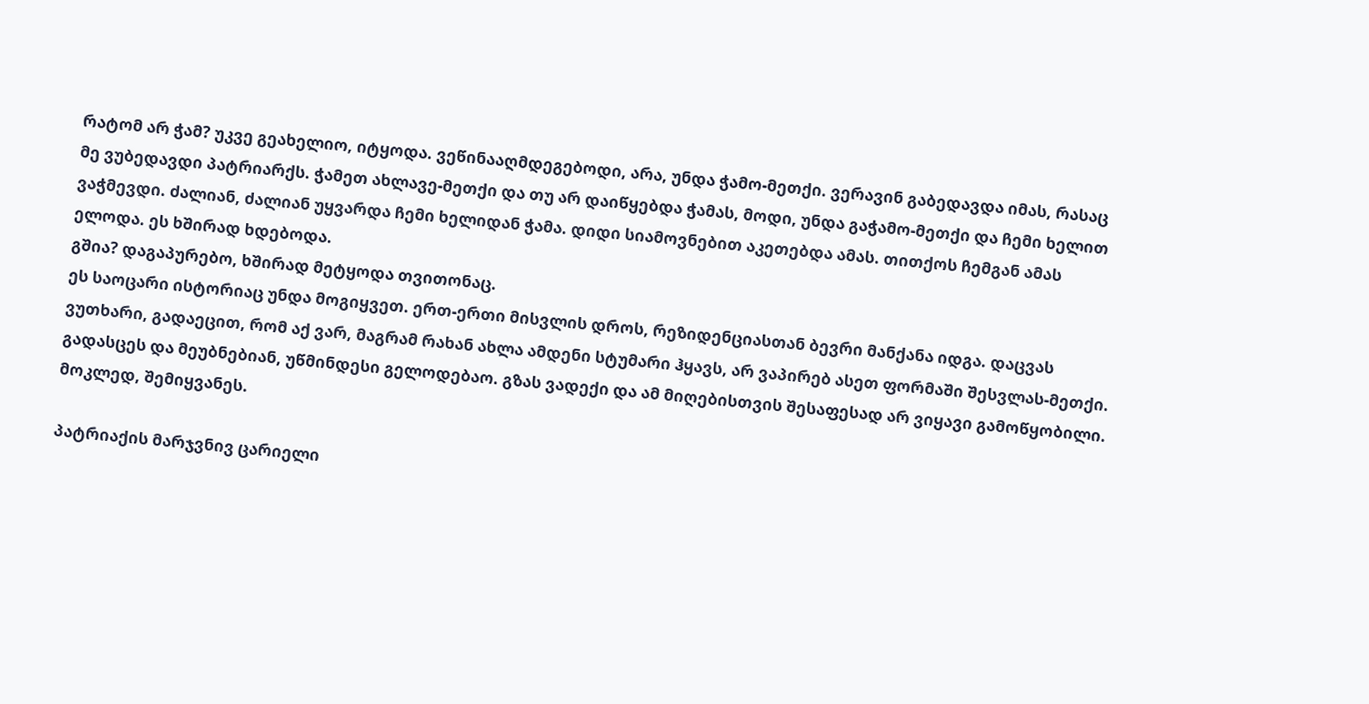რატომ არ ჭამ? უკვე გეახელიო, იტყოდა. ვეწინააღმდეგებოდი, არა, უნდა ჭამო-მეთქი. ვერავინ გაბედავდა იმას, რასაც მე ვუბედავდი პატრიარქს. ჭამეთ ახლავე-მეთქი და თუ არ დაიწყებდა ჭამას, მოდი, უნდა გაჭამო-მეთქი და ჩემი ხელით ვაჭმევდი. ძალიან, ძალიან უყვარდა ჩემი ხელიდან ჭამა. დიდი სიამოვნებით აკეთებდა ამას. თითქოს ჩემგან ამას ელოდა. ეს ხშირად ხდებოდა.
გშია? დაგაპურებო, ხშირად მეტყოდა თვითონაც.
ეს საოცარი ისტორიაც უნდა მოგიყვეთ. ერთ-ერთი მისვლის დროს, რეზიდენციასთან ბევრი მანქანა იდგა. დაცვას ვუთხარი, გადაეცით, რომ აქ ვარ, მაგრამ რახან ახლა ამდენი სტუმარი ჰყავს, არ ვაპირებ ასეთ ფორმაში შესვლას-მეთქი. გადასცეს და მეუბნებიან, უწმინდესი გელოდებაო. გზას ვადექი და ამ მიღებისთვის შესაფესად არ ვიყავი გამოწყობილი. მოკლედ, შემიყვანეს.

პატრიაქის მარჯვნივ ცარიელი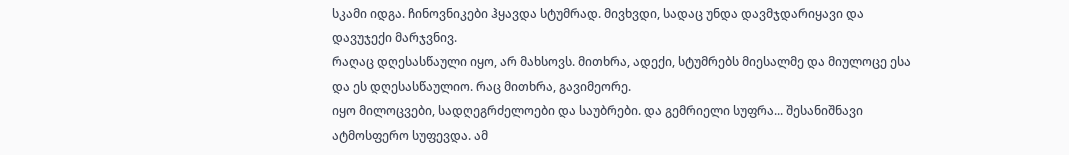სკამი იდგა. ჩინოვნიკები ჰყავდა სტუმრად. მივხვდი, სადაც უნდა დავმჯდარიყავი და დავუჯექი მარჯვნივ.
რაღაც დღესასწაული იყო, არ მახსოვს. მითხრა, ადექი, სტუმრებს მიესალმე და მიულოცე ესა და ეს დღესასწაულიო. რაც მითხრა, გავიმეორე.
იყო მილოცვები, სადღეგრძელოები და საუბრები. და გემრიელი სუფრა... შესანიშნავი ატმოსფერო სუფევდა. ამ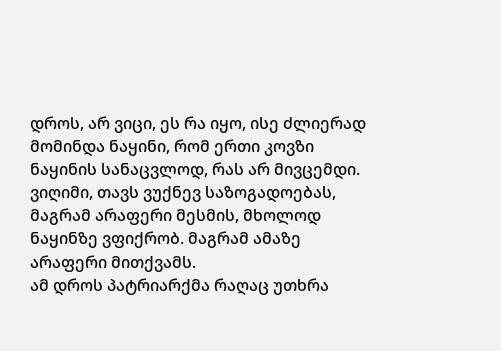დროს, არ ვიცი, ეს რა იყო, ისე ძლიერად მომინდა ნაყინი, რომ ერთი კოვზი ნაყინის სანაცვლოდ, რას არ მივცემდი. ვიღიმი, თავს ვუქნევ საზოგადოებას, მაგრამ არაფერი მესმის, მხოლოდ ნაყინზე ვფიქრობ. მაგრამ ამაზე არაფერი მითქვამს.
ამ დროს პატრიარქმა რაღაც უთხრა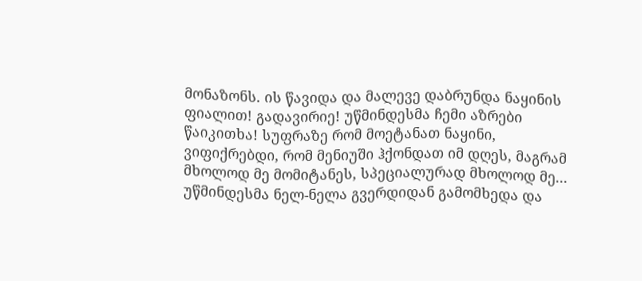მონაზონს. ის წავიდა და მალევე დაბრუნდა ნაყინის ფიალით! გადავირიე! უწმინდესმა ჩემი აზრები წაიკითხა! სუფრაზე რომ მოეტანათ ნაყინი, ვიფიქრებდი, რომ მენიუში ჰქონდათ იმ დღეს, მაგრამ მხოლოდ მე მომიტანეს, სპეციალურად მხოლოდ მე...
უწმინდესმა ნელ-ნელა გვერდიდან გამომხედა და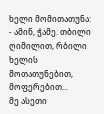ხელი მომითათუნა:
- ამინ, ჭამე. თბილი ღიმილით, რბილი ხელის მოთათუნებით, მოფერებით...
მე ასეთი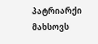პატრიარქი მახსოვს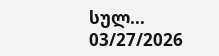სულ...
03/27/2026